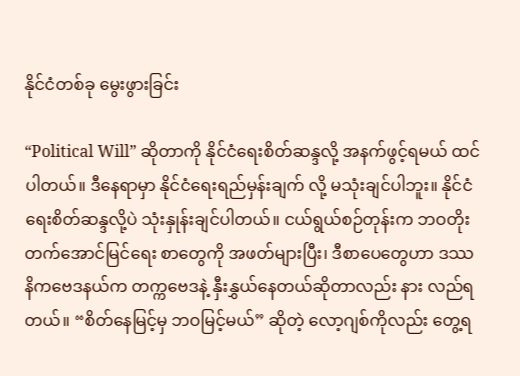နိုင်ငံတစ်ခု မွေးဖွားခြင်း

“Political Will” ဆိုတာကို နိုင်ငံရေးစိတ်ဆန္ဒလို့ အနက်ဖွင့်ရမယ် ထင်ပါတယ်။ ဒီနေရာမှာ နိုင်ငံရေးရည်မှန်းချက် လို့ မသုံးချင်ပါဘူး။ နိုင်ငံရေးစိတ်ဆန္ဒလို့ပဲ သုံးနှုန်းချင်ပါတယ်။ ငယ်ရွယ်စဉ်တုန်းက ဘဝတိုးတက်အောင်မြင်ရေး စာတွေကို အဖတ်များပြီး၊ ဒီစာပေတွေဟာ ဒဿနိကဗေဒနယ်က တက္ကဗေဒနဲ့ နှီးနွှယ်နေတယ်ဆိုတာလည်း နား လည်ရတယ်။ “စိတ်နေမြင့်မှ ဘဝမြင့်မယ်” ဆိုတဲ့ လော့ဂျစ်ကိုလည်း တွေ့ရ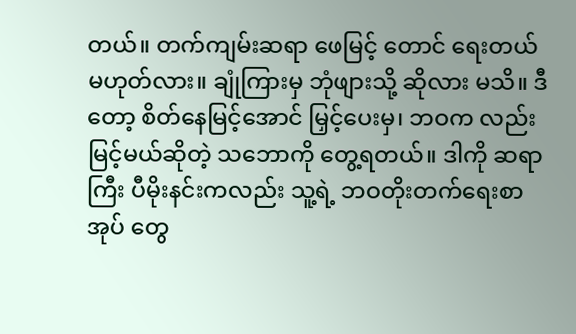တယ်။ တက်ကျမ်းဆရာ ဖေမြင့် တောင် ရေးတယ် မဟုတ်လား။ ချုံကြားမှ ဘုံဖျားသို့ ဆိုလား မသိ။ ဒီတော့ စိတ်နေမြင့်အောင် မြှင့်ပေးမှ၊ ဘဝက လည်း မြင့်မယ်ဆိုတဲ့ သဘောကို တွေ့ရတယ်။ ဒါကို ဆရာကြီး ပီမိုးနင်းကလည်း သူ့ရဲ့ ဘဝတိုးတက်ရေးစာအုပ် တွေ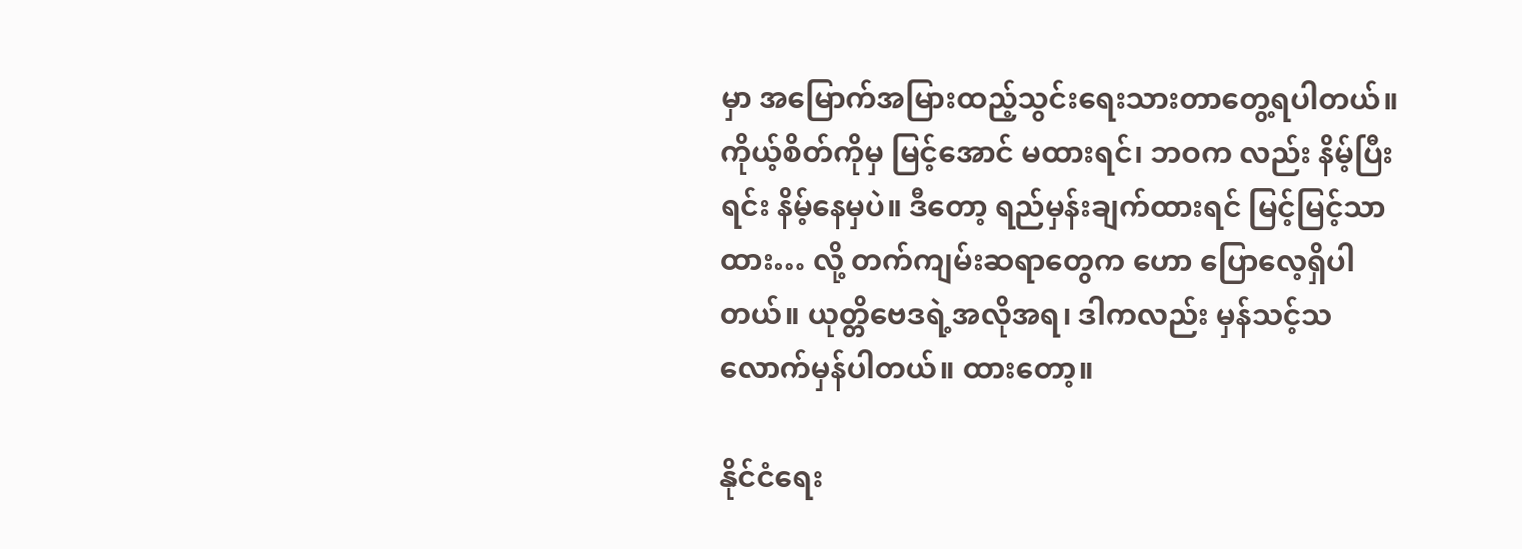မှာ အမြောက်အမြားထည့်သွင်းရေးသားတာတွေ့ရပါတယ်။ ကိုယ့်စိတ်ကိုမှ မြင့်အောင် မထားရင်၊ ဘဝက လည်း နိမ့်ပြီးရင်း နိမ့်နေမှပဲ။ ဒီတော့ ရည်မှန်းချက်ထားရင် မြင့်မြင့်သာထား… လို့ တက်ကျမ်းဆရာတွေက ဟော ပြောလေ့ရှိပါတယ်။ ယုတ္တိဗေဒရဲ့အလိုအရ၊ ဒါကလည်း မှန်သင့်သလောက်မှန်ပါတယ်။ ထားတော့။

နိုင်ငံရေး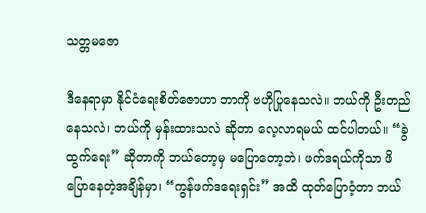သတ္တမဇော

ဒီနေရာမှာ နိုင်ငံရေးစိတ်ဇောဟာ ဘာကို ဗဟိုပြုနေသလဲ။ ဘယ်ကို ဦးတည်နေသလဲ၊ ဘယ်ကို မှန်းထားသလဲ ဆိုတာ လေ့လာရမယ် ထင်ပါတယ်။ “ခွဲထွက်ရေး” ဆိုတာကို ဘယ်တော့မှ မပြောတော့ဘဲ၊ ဖက်ဒရယ်ကိုသာ ဖိပြောနေတဲ့အချိန်မှာ၊ “ကွန်ဖက်ဒရေးရှင်း” အထိ ထုတ်ပြောဝံ့တာ ဘယ်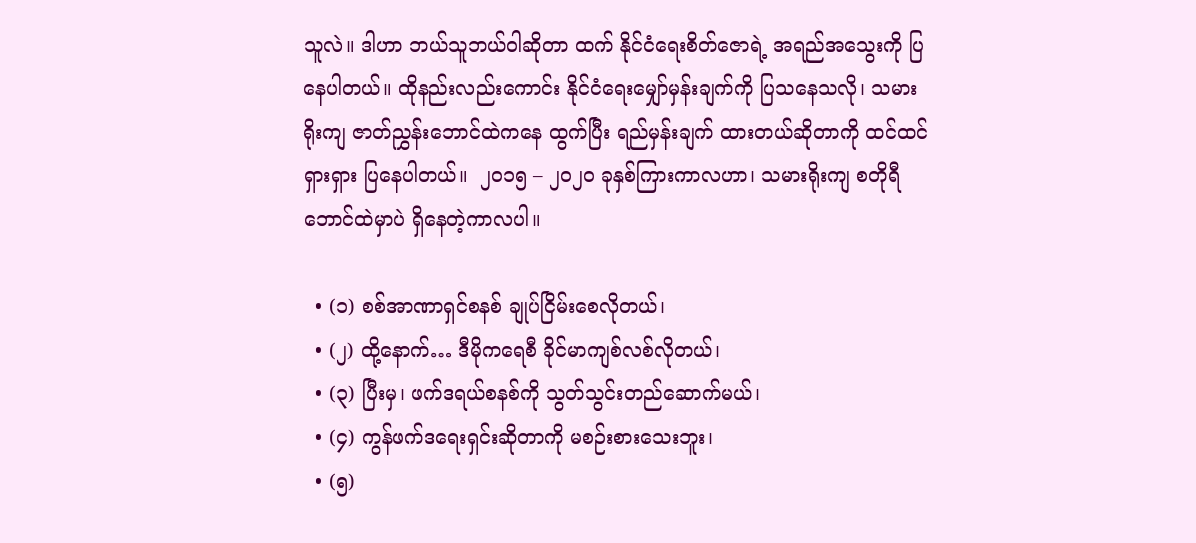သူလဲ။ ဒါဟာ ဘယ်သူဘယ်ဝါဆိုတာ ထက် နိုင်ငံရေးစိတ်ဇောရဲ့ အရည်အသွေးကို ပြနေပါတယ်။ ထိုနည်းလည်းကောင်း နိုင်ငံရေးမျှော်မှန်းချက်ကို ပြသနေသလို၊ သမားရိုးကျ ဇာတ်ညွှန်းဘောင်ထဲကနေ ထွက်ပြီး ရည်မှန်းချက် ထားတယ်ဆိုတာကို ထင်ထင် ရှားရှား ပြနေပါတယ်။  ၂၀၁၅ – ၂၀၂၀ ခုနှစ်ကြားကာလဟာ၊ သမားရိုးကျ စတိုရီဘောင်ထဲမှာပဲ ရှိနေတဲ့ကာလပါ။

  • (၁) စစ်အာဏာရှင်စနစ် ချုပ်ငြိမ်းစေလိုတယ်၊
  • (၂) ထို့နောက်… ဒီမိုကရေစီ ခိုင်မာကျစ်လစ်လိုတယ်၊
  • (၃) ပြီးမှ၊ ဖက်ဒရယ်စနစ်ကို သွတ်သွင်းတည်ဆောက်မယ်၊
  • (၄) ကွန်ဖက်ဒရေးရှင်းဆိုတာကို မစဉ်းစားသေးဘူး၊
  • (၅)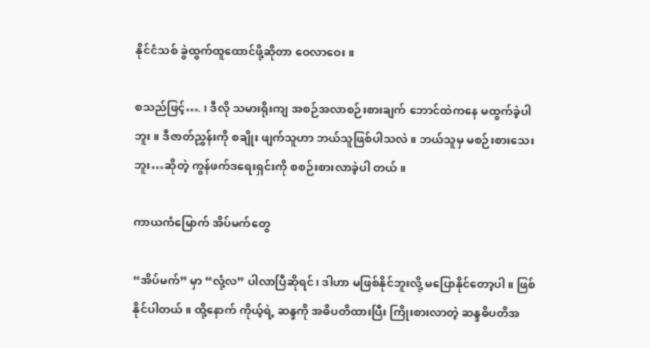နိုင်ငံသစ် ခွဲထွက်ထူထောင်ဖို့ဆိုတာ ဝေလာဝေး။

စသည်ဖြင့်…. ၊ ဒီလို သမားရိုးကျ အစဉ်အလာစဉ်းစားချက် ဘောင်ထဲကနေ မထွက်ခဲ့ပါဘူး။ ဒီဇာတ်ညွှန်းကို စချိုး ဖျက်သူဟာ ဘယ်သူဖြစ်ပါသလဲ။ ဘယ်သူမှ မစဉ်းစားသေးဘူး…ဆိုတဲ့ ကွန်ဖက်ဒရေးရှင်းကို စစဉ်းစားလာခဲ့ပါ တယ်။

ကာယကံမြောက် အိပ်မက်တွေ

“အိပ်မက်” မှာ “လုံ့လ” ပါလာပြီဆိုရင်၊ ဒါဟာ မဖြစ်နိုင်ဘူးလို့ မပြောနိုင်တော့ပါ။ ဖြစ်နိုင်ပါတယ်။ ထို့နောက် ကိုယ့်ရဲ့ ဆန္ဒကို အဓိပတိထားပြီး ကြိုးစားလာတဲ့ ဆန္ဒဓိပတိအ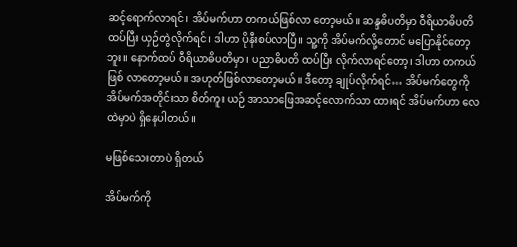ဆင့်ရောက်လာရင်၊ အိပ်မက်ဟာ တကယ်ဖြစ်လာ တော့မယ်။ ဆန္ဒဓိပတိမှာ ဝီရိယာဓိပတိထပ်ပြီး ယှဉ်တွဲလိုက်ရင်၊ ဒါဟာ ပိုနီးစပ်လာပြီ။ သူ့ကို အိပ်မက်လို့တောင် မပြောနိုင်တော့ဘူး။ နောက်ထပ် ဝီရိယာဓိပတိမှာ၊ ပညာဓိပတိ ထပ်ပြီး လိုက်လာရင်တော့၊ ဒါဟာ တကယ်ဖြစ် လာတော့မယ်။ အဟုတ်ဖြစ်လာတော့မယ်။ ဒီတော့ ချုပ်လိုက်ရင်… အိပ်မက်တွေကို အိပ်မက်အတိုင်းသာ စိတ်ကူး ယဉ် အာသာဖြေအဆင့်လောက်သာ ထားရင် အိပ်မက်ဟာ လေထဲမှာပဲ ရှိနေပါတယ်။

မဖြစ်သေးတာပဲ ရှိတယ်

အိပ်မက်ကို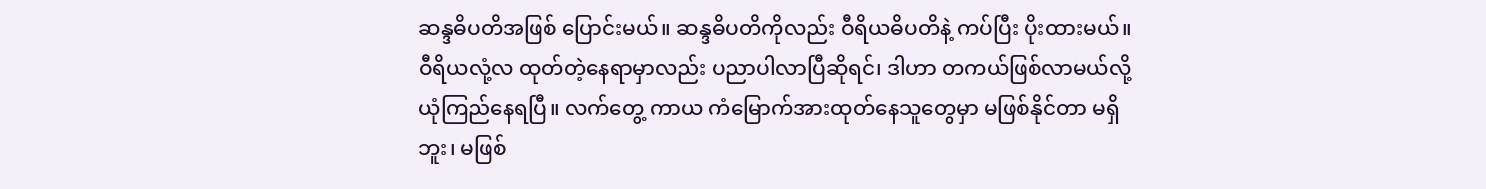ဆန္ဒဓိပတိအဖြစ် ပြောင်းမယ်။ ဆန္ဒဓိပတိကိုလည်း ဝီရိယဓိပတိနဲ့ ကပ်ပြီး ပိုးထားမယ်။ ဝီရိယလုံ့လ ထုတ်တဲ့နေရာမှာလည်း ပညာပါလာပြီဆိုရင်၊ ဒါဟာ တကယ်ဖြစ်လာမယ်လို့ ယုံကြည်နေရပြီ။ လက်တွေ့ ကာယ ကံမြောက်အားထုတ်နေသူတွေမှာ မဖြစ်နိုင်တာ မရှိဘူး၊ မဖြစ်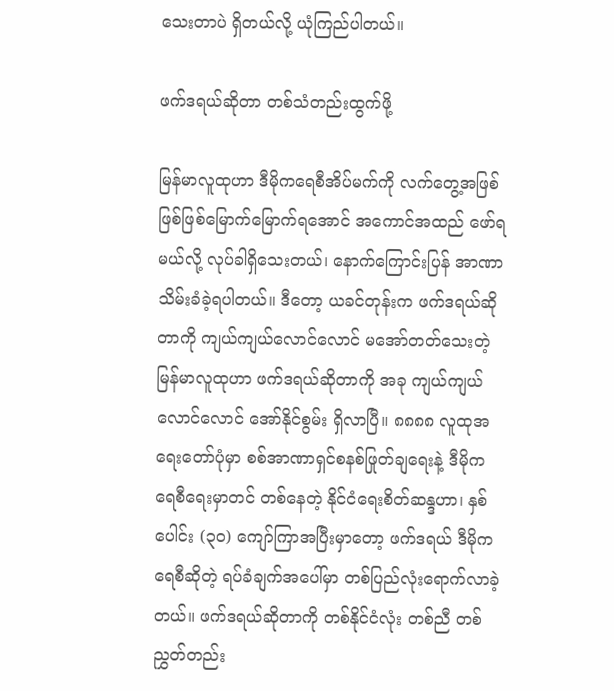သေးတာပဲ ရှိတယ်လို့ ယုံကြည်ပါတယ်။

ဖက်ဒရယ်ဆိုတာ တစ်သံတည်းထွက်ဖို့

မြန်မာလူထုဟာ ဒီမိုကရေစီအိပ်မက်ကို လက်တွေ့အဖြစ် ဖြစ်ဖြစ်မြောက်မြောက်ရအောင် အကောင်အထည် ဖော်ရမယ်လို့ လုပ်ခါရှိသေးတယ်၊ နောက်ကြောင်းပြန် အာဏာသိမ်းခံခဲ့ရပါတယ်။ ဒီတော့ ယခင်တုန်းက ဖက်ဒရယ်ဆိုတာကို ကျယ်ကျယ်လောင်လောင် မအော်တတ်သေးတဲ့ မြန်မာလူထုဟာ ဖက်ဒရယ်ဆိုတာကို အခု ကျယ်ကျယ်လောင်လောင် အော်နိုင်စွမ်း ရှိလာပြီ။ ၈၈၈၈ လူထုအရေးတော်ပုံမှာ စစ်အာဏာရှင်စနစ်ဖြုတ်ချရေးနဲ့ ဒီမိုကရေစီရေးမှာတင် တစ်နေတဲ့ နိုင်ငံရေးစိတ်ဆန္ဒဟာ၊ နှစ်ပေါင်း (၃၀) ကျော်ကြာအပြီးမှာတော့ ဖက်ဒရယ် ဒီမိုကရေစီဆိုတဲ့ ရပ်ခံချက်အပေါ်မှာ တစ်ပြည်လုံးရောက်လာခဲ့တယ်။ ဖက်ဒရယ်ဆိုတာကို တစ်နိုင်ငံလုံး တစ်ညီ တစ်ညွှတ်တည်း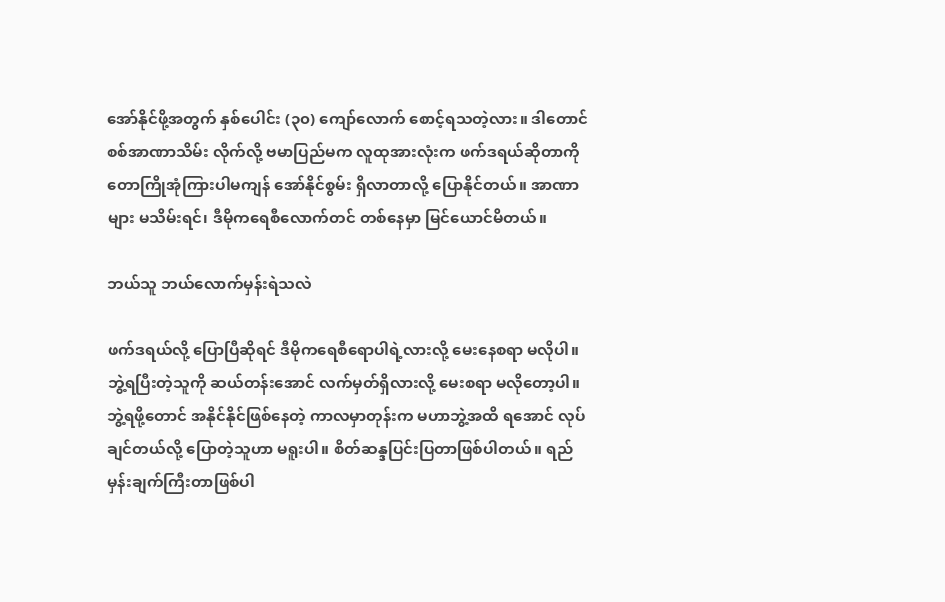အော်နိုင်ဖို့အတွက် နှစ်ပေါင်း (၃၀) ကျော်လောက် စောင့်ရသတဲ့လား။ ဒါတောင် စစ်အာဏာသိမ်း လိုက်လို့ ဗမာပြည်မက လူထုအားလုံးက ဖက်ဒရယ်ဆိုတာကို တောကြိုအုံကြားပါမကျန် အော်နိုင်စွမ်း ရှိလာတာလို့ ပြောနိုင်တယ်။ အာဏာများ မသိမ်းရင်၊ ဒီမိုကရေစီလောက်တင် တစ်နေမှာ မြင်ယောင်မိတယ်။

ဘယ်သူ ဘယ်လောက်မှန်းရဲသလဲ

ဖက်ဒရယ်လို့ ပြောပြီဆိုရင် ဒီမိုကရေစီရောပါရဲ့လားလို့ မေးနေစရာ မလိုပါ။ ဘွဲ့ရပြီးတဲ့သူကို ဆယ်တန်းအောင် လက်မှတ်ရှိလားလို့ မေးစရာ မလိုတော့ပါ။ ဘွဲ့ရဖို့တောင် အနိုင်နိုင်ဖြစ်နေတဲ့ ကာလမှာတုန်းက မဟာဘွဲ့အထိ ရအောင် လုပ်ချင်တယ်လို့ ပြောတဲ့သူဟာ မရူးပါ။ စိတ်ဆန္ဒပြင်းပြတာဖြစ်ပါတယ်။ ရည်မှန်းချက်ကြီးတာဖြစ်ပါ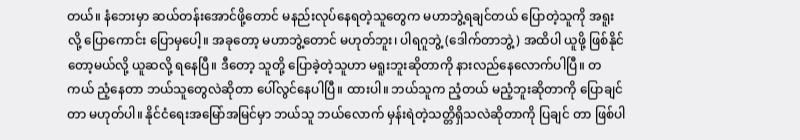တယ်။ နံဘေးမှာ ဆယ်တန်းအောင်ဖို့တောင် မနည်းလုပ်နေရတဲ့သူတွေက မဟာဘွဲ့ရချင်တယ် ပြောတဲ့သူကို အရူး လို့ ပြောကောင်း ပြောမှပေါ့။ အခုတော့ မဟာဘွဲ့တောင် မဟုတ်ဘူး၊ ပါရဂူဘွဲ့ (ဒေါက်တာဘွဲ့) အထိပါ ယူဖို့ ဖြစ်နိုင်တော့မယ်လို့ ယူဆလို့ ရနေပြီ။ ဒီတော့ သူတို့ ပြောခဲ့တဲ့သူဟာ မရူးဘူးဆိုတာကို နားလည်နေလောက်ပါပြီ။ တကယ် ညံ့နေတာ ဘယ်သူတွေလဲဆိုတာ ပေါ်လွင်နေပါပြီ။ ထားပါ။ ဘယ်သူက ညံ့တယ် မညံ့ဘူးဆိုတာကို ပြောချင်တာ မဟုတ်ပါ။ နိုင်ငံရေးအမြော်အမြင်မှာ ဘယ်သူ ဘယ်လောက် မှန်းရဲတဲ့သတ္တိရှိသလဲဆိုတာကို ပြချင် တာ ဖြစ်ပါ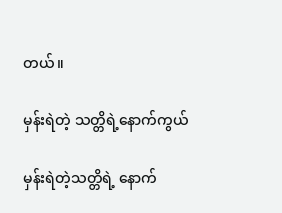တယ်။

မှန်းရဲတဲ့ သတ္တိရဲ့နောက်ကွယ်

မှန်းရဲတဲ့သတ္တိရဲ့ နောက်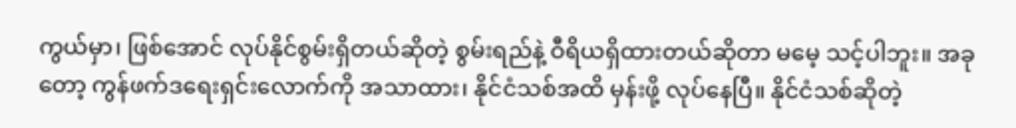ကွယ်မှာ၊ ဖြစ်အောင် လုပ်နိုင်စွမ်းရှိတယ်ဆိုတဲ့ စွမ်းရည်နဲ့ ဝီရိယရှိထားတယ်ဆိုတာ မမေ့ သင့်ပါဘူး။ အခုတော့ ကွန်ဖက်ဒရေးရှင်းလောက်ကို အသာထား၊ နိုင်ငံသစ်အထိ မှန်းဖို့ လုပ်နေပြီ။ နိုင်ငံသစ်ဆိုတဲ့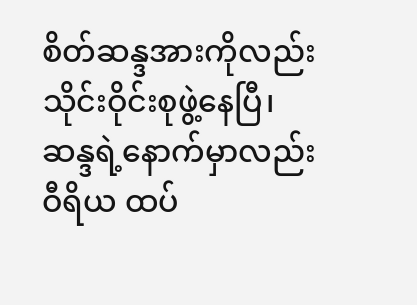စိတ်ဆန္ဒအားကိုလည်း သိုင်းဝိုင်းစုဖွဲ့နေပြီ၊ ဆန္ဒရဲ့နောက်မှာလည်း ဝီရိယ ထပ်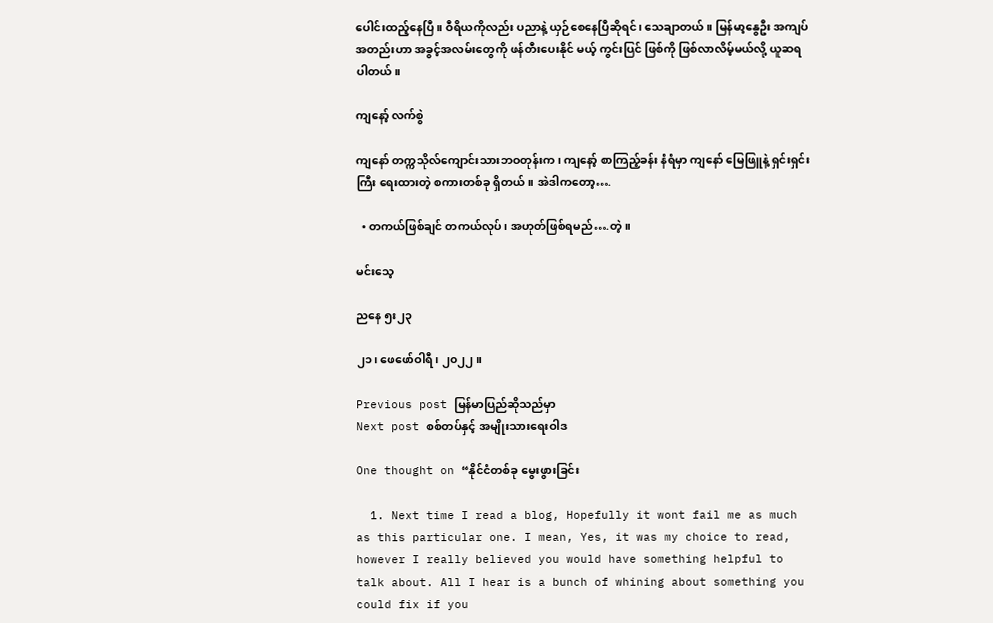ပေါင်းထည့်နေပြီ။ ဝီရိယကိုလည်း ပညာနဲ့ ယှဉ်စေနေပြီဆိုရင်၊ သေချာတယ်။ မြန်မာ့နွေဦး အကျပ်အတည်းဟာ အခွင့်အလမ်းတွေကို ဖန်တီးပေးနိုင် မယ့် ကွင်းပြင် ဖြစ်ကို ဖြစ်လာလိမ့်မယ်လို့ ယူဆရပါတယ်။

ကျနော့် လက်စွဲ

ကျနော် တက္ကသိုလ်ကျောင်းသားဘဝတုန်းက၊ ကျနော့် စာကြည့်ခန်း နံရံမှာ ကျနော် မြေဖြူနဲ့ ရှင်းရှင်းကြီး ရေးထားတဲ့ စကားတစ်ခု ရှိတယ်။ အဲဒါကတော့….

  • တကယ်ဖြစ်ချင် တကယ်လုပ်၊ အဟုတ်ဖြစ်ရမည်….တဲ့။

မင်းသေ့

ညနေ ၅း၂၃

၂၁၊ ဖေဖော်ဝါရီ၊ ၂၀၂၂။

Previous post မြန်မာပြည်ဆိုသည်မှာ
Next post စစ်တပ်နှင့် အမျိုးသားရေးဝါဒ

One thought on “နိုင်ငံတစ်ခု မွေးဖွားခြင်း

  1. Next time I read a blog, Hopefully it wont fail me as much as this particular one. I mean, Yes, it was my choice to read, however I really believed you would have something helpful to talk about. All I hear is a bunch of whining about something you could fix if you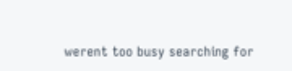werent too busy searching for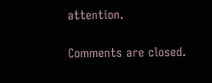attention.

Comments are closed.